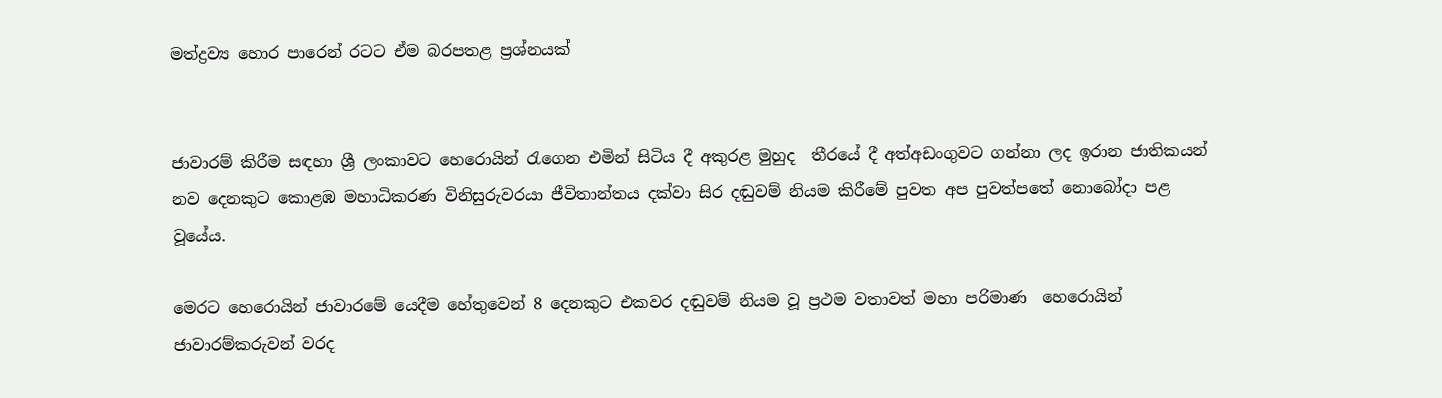මත්ද්‍රව්‍ය හොර පාරෙන් රටට ඒම බරපතළ ප්‍රශ්නයක්


ජාවාරම් කිරීම සඳහා ශ්‍රී ලංකාවට හෙරොයින් රැගෙන එමින් සිටිය දී අකුරළ මුහුද  තීරයේ දී අත්අඩංගුවට ගන්නා ලද ඉරාන ජාතිකයන් නව දෙනකුට කොළඹ මහාධිකරණ විනිසුරුවරයා ජීවිතාන්තය දක්වා සිර දඬුවම් නියම කිරීමේ පුවත අප පුවත්පතේ නොබෝදා පළ වූයේය.

මෙරට හෙරොයින් ජාවාරමේ යෙදීම හේතුවෙන් 8 දෙනකුට එකවර දඬුවම් නියම වූ ප්‍රථම වතාවත් මහා පරිමාණ  හෙරොයින් ජාවාරම්කරුවන් වරද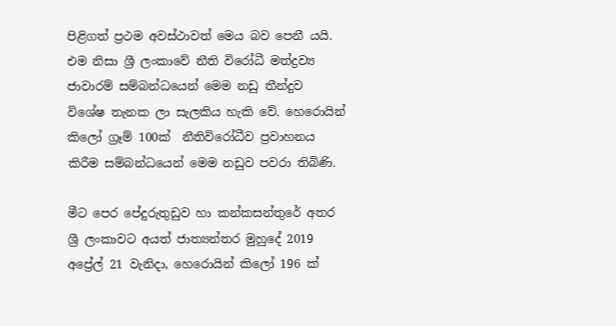පිළිගත් ප්‍රථම අවස්ථාවත් මෙය බව පෙනී යයි. එම නිසා ශ්‍රී ලංකාවේ නීති විරෝධී මත්ද්‍රව්‍ය ජාවාරම් සම්බන්ධයෙන් මෙම නඩු තීන්දුව විශේෂ තැනක ලා සැලකිය හැකි වේ. හෙරොයින් කිලෝ ග්‍රෑම් 100ක්  නීතිවිරෝධීව ප්‍රවාහනය කිරීම සම්බන්ධයෙන් මෙම නඩුව පවරා තිබිණි.

මීට පෙර පේදුරුතුඩුව හා කන්කසන්තුරේ අතර ශ්‍රී ලංකාවට අයත් ජාත්‍යන්තර මුහුදේ 2019 අප්‍රේල් 21 වැනිදා, හෙරොයින් කිලෝ 196 ක්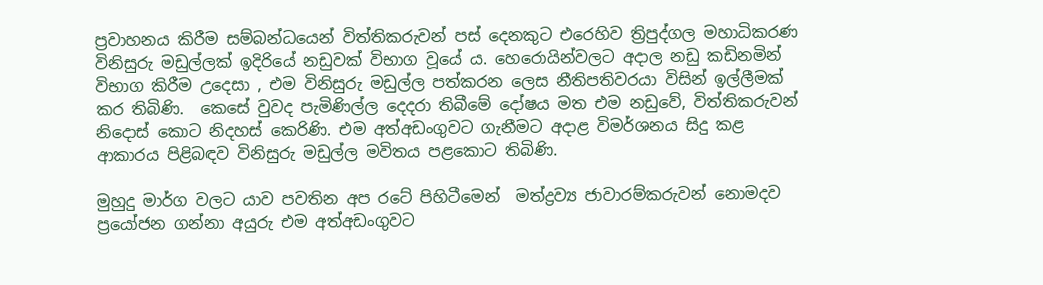ප්‍රවාහනය කිරීම සම්බන්ධයෙන් විත්තිකරුවන් පස් දෙනකුට එරෙහිව ත්‍රිපුද්ගල මහාධිකරණ විනිසුරු මඩුල්ලක් ඉදිරියේ නඩුවක් විභාග වූයේ ය. හෙරොයින්වලට අදාල නඩු කඩිනමින් විභාග කිරීම උදෙසා , එම විනිසුරු මඩුල්ල පත්කරන ලෙස නීතිපතිවරයා විසින් ඉල්ලීමක් කර තිබිණි.  කෙසේ වුවද පැමිණිල්ල දෙදරා තිබීමේ දෝෂය මත එම නඩුවේ, විත්තිකරුවන් නිදොස් කොට නිදහස් කෙරිණි. එම අත්අඩංගුවට ගැනීමට අදාළ විමර්ශනය සිදු කළ ආකාරය පිළිබඳව විනිසුරු මඩුල්ල මවිතය පළකොට තිබිණි.

මුහුදු මාර්ග වලට යාව පවතින අප රටේ පිහිටීමෙන්  මත්ද්‍රව්‍ය ජාවාරම්කරුවන් නොමදව ප්‍රයෝජන ගන්නා අයුරු එම අත්අඩංගුවට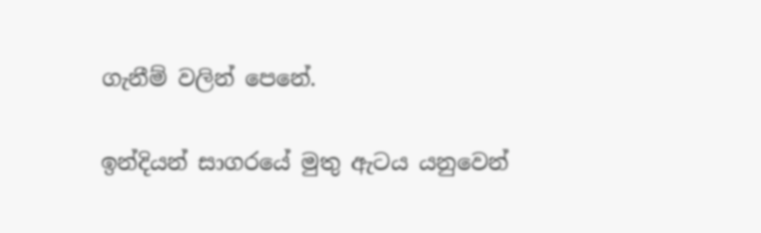ගැනීම් වලින් පෙනේ.

ඉන්දියන් සාගරයේ මුතු ඇටය යනුවෙන්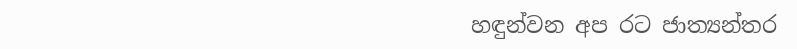හඳුන්වන අප රට ජාත්‍යන්තර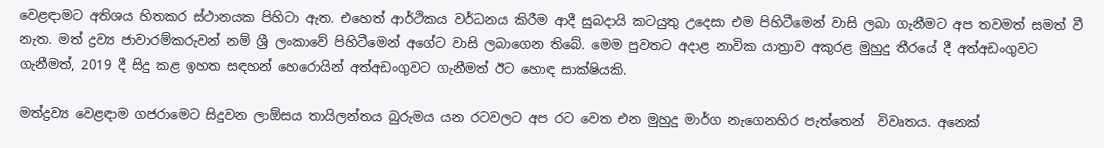වෙළඳාමට අතිශය හිතකර ස්ථානයක පිහිටා ඇත. එහෙත් ආර්ථිකය වර්ධනය කිරීම ආදී සුබදායි කටයුතු උදෙසා එම පිහිටීමෙන් වාසි ලබා ගැනීමට අප තවමත් සමත් වී නැත. මත් ද්‍රව්‍ය ජාවාරම්කරුවන් නම් ශ්‍රී ලංකාවේ පිහිටීමෙන් අගේට වාසි ලබාගෙන තිබේ. මෙම පුවතට අදාළ නාවික යාත්‍රාව අකුරළ මුහුදු තීරයේ දී අත්අඩංගුවට ගැනීමත්, 2019 දී සිදු කළ ඉහත සඳහන් හෙරොයින් අත්අඩංගුවට ගැනීමත් ඊට හොඳ සාක්ෂියකි.

මත්ද්‍රව්‍ය වෙළඳාම ගජරාමෙට සිදුවන ලාඕසය තායිලන්තය බුරුමය යන රටවලට අප රට වෙත එන මුහුදු මාර්ග නැගෙනහිර පැත්තෙන්  විවෘතය. අනෙක්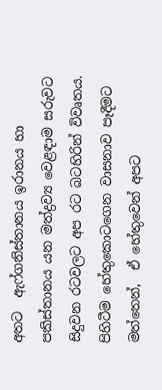අතට  ඇෆ්ගනිස්තානය ඉරානය හා පකිස්තානය යන මත්ද්‍රව්‍ය වෙළඳාම සරුවට සිදුවන රටවලට අප රට බටහිරින් විවෘතය. පිහිටීම හේතුකොටගෙන වාසනාව පෑදීමට මත්තෙන්,  ඒ හේතුවෙන් අපට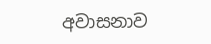අවාසනාව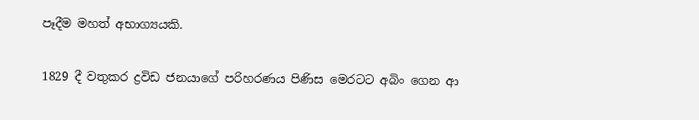පෑදීම මහත් අභාග්‍යයකි.

1829 දී වතුකර ද්‍රවිඩ ජනයාගේ පරිහරණය පිණිස මෙරටට අබිං ගෙන ආ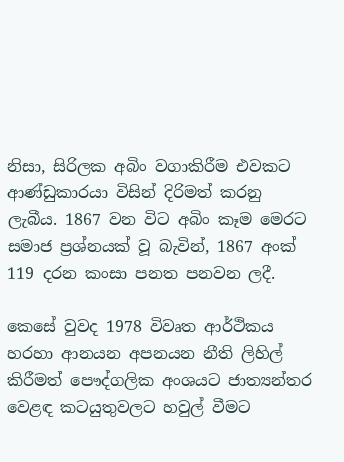නිසා, සිරිලක අබිං වගාකිරීම එවකට ආණ්ඩුකාරයා විසින් දිරිමත් කරනු ලැබීය. 1867 වන විට අබිං කෑම මෙරට සමාජ ප්‍රශ්නයක් වූ බැවින්, 1867 අංක් 119 දරන කංසා පනත පනවන ලදී.

කෙසේ වුවද 1978 විවෘත ආර්ථිකය හරහා ආනයන අපනයන නීති ලිහිල් කිරීමත් පෞද්ගලික අංශයට ජාත්‍යන්තර වෙළඳ කටයුතුවලට හවුල් වීමට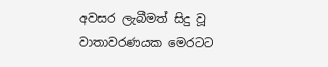අවසර ලැබීමත් සිදු වූ වාතාවරණයක මෙරටට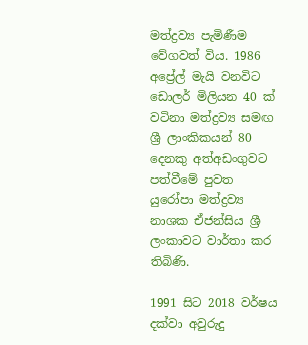මත්ද්‍රව්‍ය පැමිණීම වේගවත් විය. 1986 අප්‍රේල් මැයි වනවිට ඩොලර් මිලියන 40 ක් වටිනා මත්ද්‍රව්‍ය සමඟ ශ්‍රී ලාංකිකයන් 80 දෙනකු අත්අඩංගුවට පත්වීමේ පුවත යුරෝපා මත්ද්‍රව්‍ය නාශක ඒජන්සිය ශ්‍රී ලංකාවට වාර්තා කර තිබිණි.

1991 සිට 2018 වර්ෂය දක්වා අවුරුදු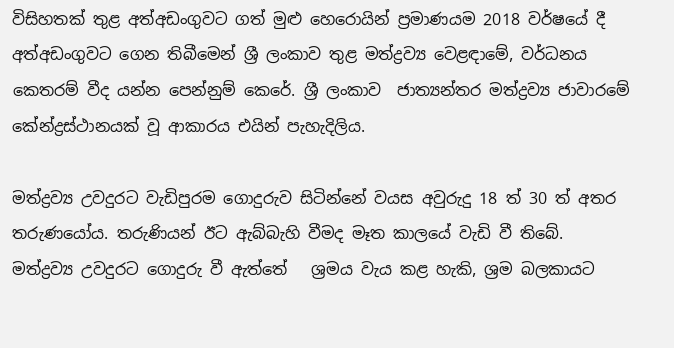විසිහතක් තුළ අත්අඩංගුවට ගත් මුළු හෙරොයින් ප්‍රමාණයම 2018 වර්ෂයේ දී අත්අඩංගුවට ගෙන තිබීමෙන් ශ්‍රී ලංකාව තුළ මත්ද්‍රව්‍ය වෙළඳාමේ, වර්ධනය කෙතරම් වීද යන්න පෙන්නුම් කෙරේ. ශ්‍රී ලංකාව  ජාත්‍යන්තර මත්ද්‍රව්‍ය ජාවාරමේ කේන්ද්‍රස්ථානයක් වූ ආකාරය එයින් පැහැදිලිය.

මත්ද්‍රව්‍ය උවදුරට වැඩිපුරම ගොදුරුව සිටින්නේ වයස අවුරුදු 18 ත් 30 ත් අතර තරුණයෝය. තරුණියන් ඊට ඇබ්බැහි වීමද මෑත කාලයේ වැඩි වී තිබේ. මත්ද්‍රව්‍ය උවදුරට ගොදුරු වී ඇත්තේ   ශ්‍රමය වැය කළ හැකි, ශ්‍රම බලකායට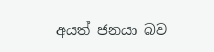අයත් ජනයා බව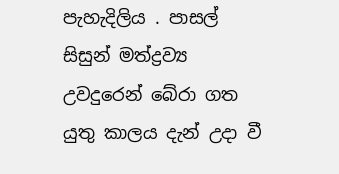පැහැදිලිය . පාසල් සිසුන් මත්ද්‍රව්‍ය උවදුරෙන් බේරා ගත යුතු කාලය දැන් උදා වී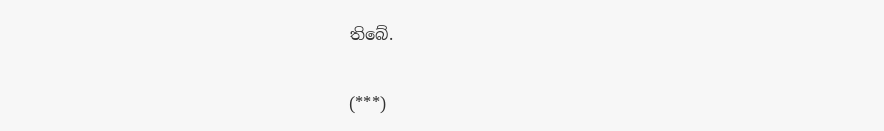තිබේ.

(***)